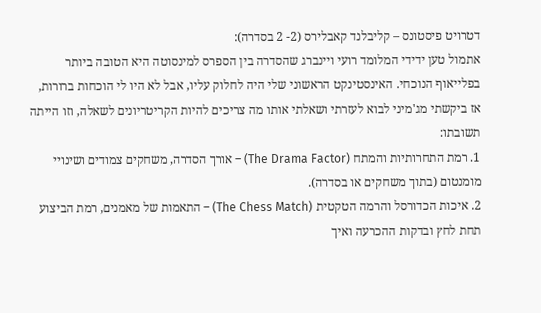דטרויט פיסטונס – קליבלנד קאבלירס (2- 2 בסדרה):
אתמול טען ידידי המלומד רועי ויינברג שהסדרה בין הספרס למינסוטה היא הטובה ביותר בפלייאוף הנוכחי. האינסטינקט הראשוני שלי היה לחלוק עליו, אבל לא היו לי הוכחות ברורות, אז ביקשתי מג'מיני לבוא לעזרתי ושאלתי אותו מה צריכים להיות הקריטריונים לשאלה, וזו הייתה תשובתו:
1. רמת התחרותיות והמתח (The Drama Factor) – אורך הסדרה, משחקים צמודים ושינויי מומנטום (בתוך משחקים או בסדרה).
2. איכות הכדורסל והרמה הטקטית (The Chess Match) – התאמות של מאמנים, רמת הביצוע תחת לחץ ובדקות ההכרעה ואיך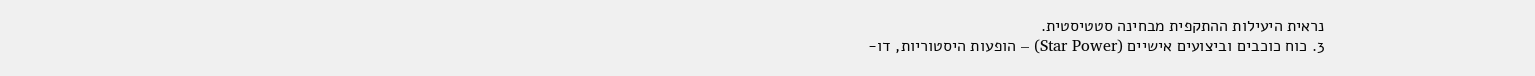נראית היעילות ההתקפית מבחינה סטטיסטית.
3. כוח כוכבים וביצועים אישיים (Star Power) – הופעות היסטוריות, דו-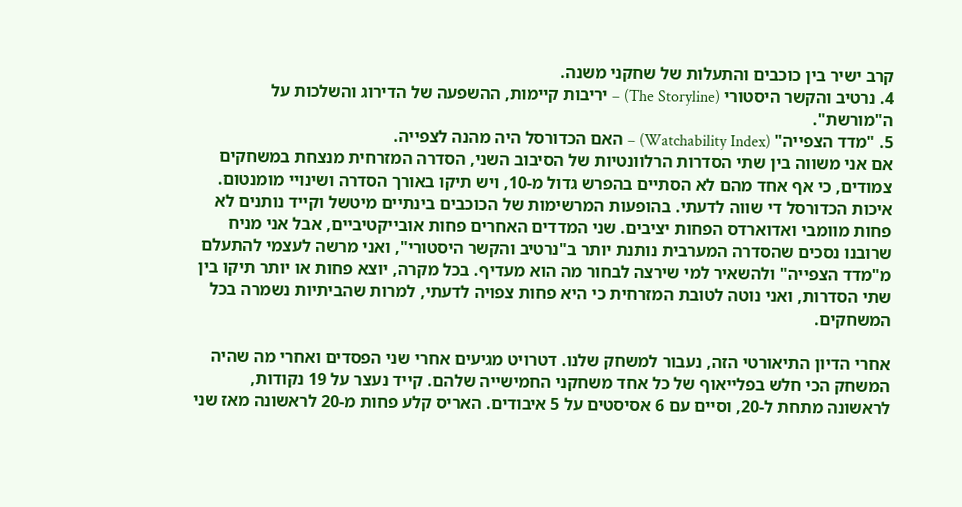קרב ישיר בין כוכבים והתעלות של שחקני משנה.
4. נרטיב והקשר היסטורי (The Storyline) – יריבות קיימות, ההשפעה של הדירוג והשלכות על ה"מורשת".
5. "מדד הצפייה" (Watchability Index) – האם הכדורסל היה מהנה לצפייה.
אם אני משווה בין שתי הסדרות הרלוונטיות של הסיבוב השני, הסדרה המזרחית מנצחת במשחקים צמודים, כי אף אחד מהם לא הסתיים בהפרש גדול מ-10, ויש תיקו באורך הסדרה ושינויי מומנטום. איכות הכדורסל די שווה לדעתי. בהופעות המרשימות של הכוכבים בינתיים מיטשל וקייד נותנים לא פחות מוומבי ואדוארדס הפחות יציבים. שני המדדים האחרים פחות אובייקטיביים, אבל אני מניח שרובנו נסכים שהסדרה המערבית נותנת יותר ב"נרטיב והקשר היסטורי", ואני מרשה לעצמי להתעלם מ"מדד הצפייה" ולהשאיר למי שירצה לבחור מה הוא מעדיף. בכל מקרה, יוצא פחות או יותר תיקו בין שתי הסדרות, ואני נוטה לטובת המזרחית כי היא פחות צפויה לדעתי, למרות שהביתיות נשמרה בכל המשחקים.

אחרי הדיון התיאורטי הזה, נעבור למשחק שלנו. דטרויט מגיעים אחרי שני הפסדים ואחרי מה שהיה המשחק הכי חלש בפלייאוף של כל אחד משחקני החמישייה שלהם. קייד נעצר על 19 נקודות, לראשונה מתחת ל-20, וסיים עם 6 אסיסטים על 5 איבודים. האריס קלע פחות מ-20 לראשונה מאז שני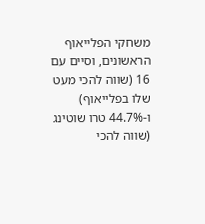משחקי הפלייאוף הראשונים, וסיים עם 16 (שווה להכי מעט שלו בפלייאוף) ו-44.7% טרו שוטינג (שווה להכי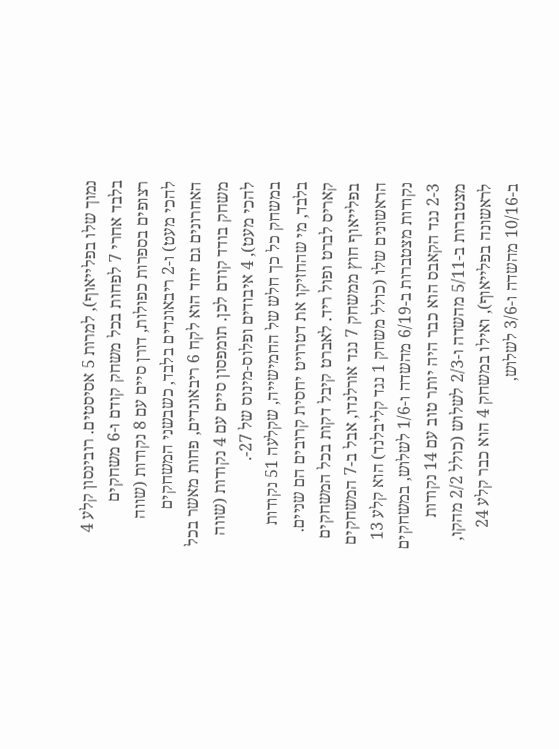נמוך שלו בפלייאוף), למרות 5 אסיסטים. רובינסון קלע 4 בלבד אחרי 7 לפחות בכל משחק קודם ו-6 משחקים רצופים בספרות כפולות, דורן סיים עם 8 נקודות (שווה להכי מעט) ו-2 ריבאונדים בלבד, כשבשני המשחקים האחרונים גם יחד הוא לקח 6 ריבאונדים, פחות מאשר בכל משחק בודד קודם לכן. תומפסון סיים עם 4 נקודות (שווה להכי מעט), 4 איבודים ופלוס-מינוס של 27-.
במשחק כל כך חלש של החמישייה, שקלעה 51 נקודות בלבד, מי שהחזיקו את דטרויט יחסית קרובים הם שניים. קאריס לברט ופול ריד. לאברט קיבל דקות בכל המשחקים בפלייאוף חוץ ממשחק 7 נגד אורלנדו, אבל ב-7 המשחקים הראשונים שלו (כולל משחק 1 נגד קליבלנד) הוא קלע 13 נקודות מצטברות ב-6/19 מהשדה ו-1/6 לשלוש, במשחקים 2-3 נגד הקאבס הוא כבר היה יותר טוב עם 14 נקודות מצטברות ב-5/11 מהשדה ו-2/3 לשלוש (כולל 2/2 מהקו, לראשונה בפלייאוף), ואילו במשחק 4 הוא כבר קלע 24 ב-10/16 מהשדה ו-3/6 לשלוש,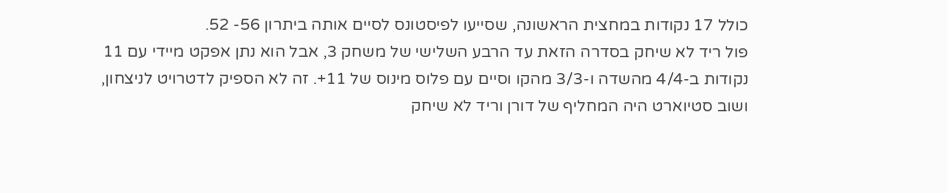כולל 17 נקודות במחצית הראשונה, שסייעו לפיסטונס לסיים אותה ביתרון 56- 52.
פול ריד לא שיחק בסדרה הזאת עד הרבע השלישי של משחק 3, אבל הוא נתן אפקט מיידי עם 11 נקודות ב-4/4 מהשדה ו-3/3 מהקו וסיים עם פלוס מינוס של 11+. זה לא הספיק לדטרויט לניצחון, ושוב סטיוארט היה המחליף של דורן וריד לא שיחק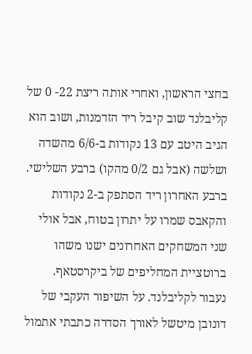בחצי הראשון, ואחרי אותה ריצת 22- 0 של קליבלנד שוב קיבל ריד הזדמנות, ושוב הוא הגיב היטב עם 13 נקודות ב-6/6 מהשדה ושלשה (אבל גם 0/2 מהקו) ברבע השלישי. ברבע האחרון ריד הסתפק ב-2 נקודות והקאבס שמרו על יתרון בטוח, אבל אולי שני המשחקים האחרונים ישנו משהו ברוטציית המחליפים של ביקרסטאף.
נעבור לקליבלנד. על השיפור העקבי של דונובן מיטשל לאורך הסדרה כתבתי אתמול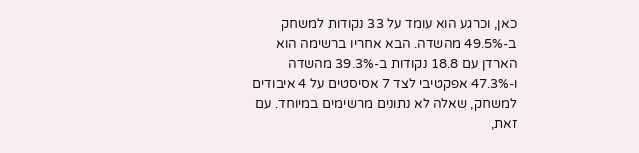כאן, וכרגע הוא עומד על 33 נקודות למשחק ב-49.5% מהשדה. הבא אחריו ברשימה הוא הארדן עם 18.8 נקודות ב-39.3% מהשדה ו-47.3% אפקטיבי לצד 7 אסיסטים על 4 איבודים למשחק, שאלה לא נתונים מרשימים במיוחד. עם זאת,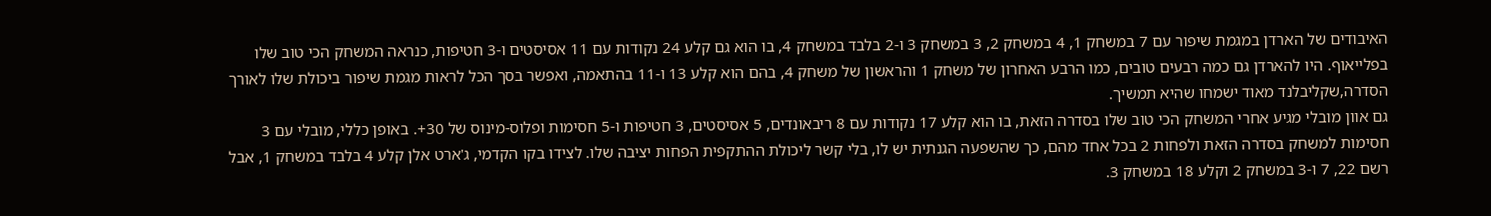האיבודים של הארדן במגמת שיפור עם 7 במשחק 1, 4 במשחק 2, 3 במשחק 3 ו-2 בלבד במשחק 4, בו הוא גם קלע 24 נקודות עם 11 אסיסטים ו-3 חטיפות, כנראה המשחק הכי טוב שלו בפלייאוף. היו להארדן גם כמה רבעים טובים, כמו הרבע האחרון של משחק 1 והראשון של משחק 4, בהם הוא קלע 13 ו-11 בהתאמה, ואפשר בסך הכל לראות מגמת שיפור ביכולת שלו לאורך הסדרה,שקליבלנד מאוד ישמחו שהיא תמשיך.
גם אוון מובלי מגיע אחרי המשחק הכי טוב שלו בסדרה הזאת, בו הוא קלע 17 נקודות עם 8 ריבאונדים, 5 אסיסטים, 3 חטיפות ו-5 חסימות ופלוס-מינוס של 30+. באופן כללי, מובלי עם 3 חסימות למשחק בסדרה הזאת ולפחות 2 בכל אחד מהם, כך שהשפעה הגנתית יש לו, בלי קשר ליכולת ההתקפית הפחות יציבה שלו. לצידו בקו הקדמי, ג'ארט אלן קלע 4 בלבד במשחק 1, אבל רשם 22, 7 ו-3 במשחק 2 וקלע 18 במשחק 3.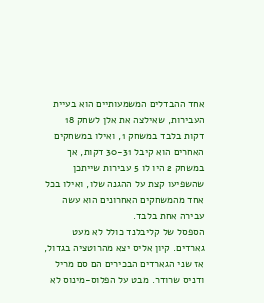אחד ההבדלים המשמעותיים הוא בעיית העבירות, שאילצה את אלן לשחק 18 דקות בלבד במשחק 1, ואילו במשחקים האחרים הוא קיבל 30-31 דקות, אך במשחק 2 היו לו 5 עבירות שייתכן שהשפיעו קצת על ההגנה שלו, ואילו בכל אחד מהמשחקים האחרונים הוא עשה עבירה אחת בלבד.
הספסל של קליבלנד כולל לא מעט גארדים. קיון אליס יצא מהרוטציה בגדול, אז שני הגארדים הבכירים הם סם מריל ודניס שרודר. מבט על הפלוס-מינוס לא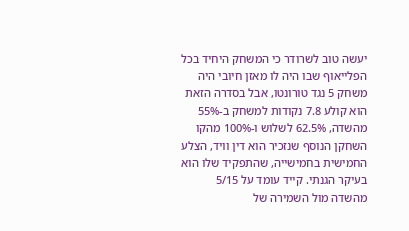יעשה טוב לשרודר כי המשחק היחיד בכל הפלייאוף שבו היה לו מאזן חיובי היה משחק 5 נגד טורונטו, אבל בסדרה הזאת הוא קולע 7.8 נקודות למשחק ב-55% מהשדה, 62.5% לשלוש ו-100% מהקו השחקן הנוסף שנזכיר הוא דין וויד, הצלע החמישית בחמישייה, שהתפקיד שלו הוא בעיקר הגנתי. קייד עומד על 5/15 מהשדה מול השמירה של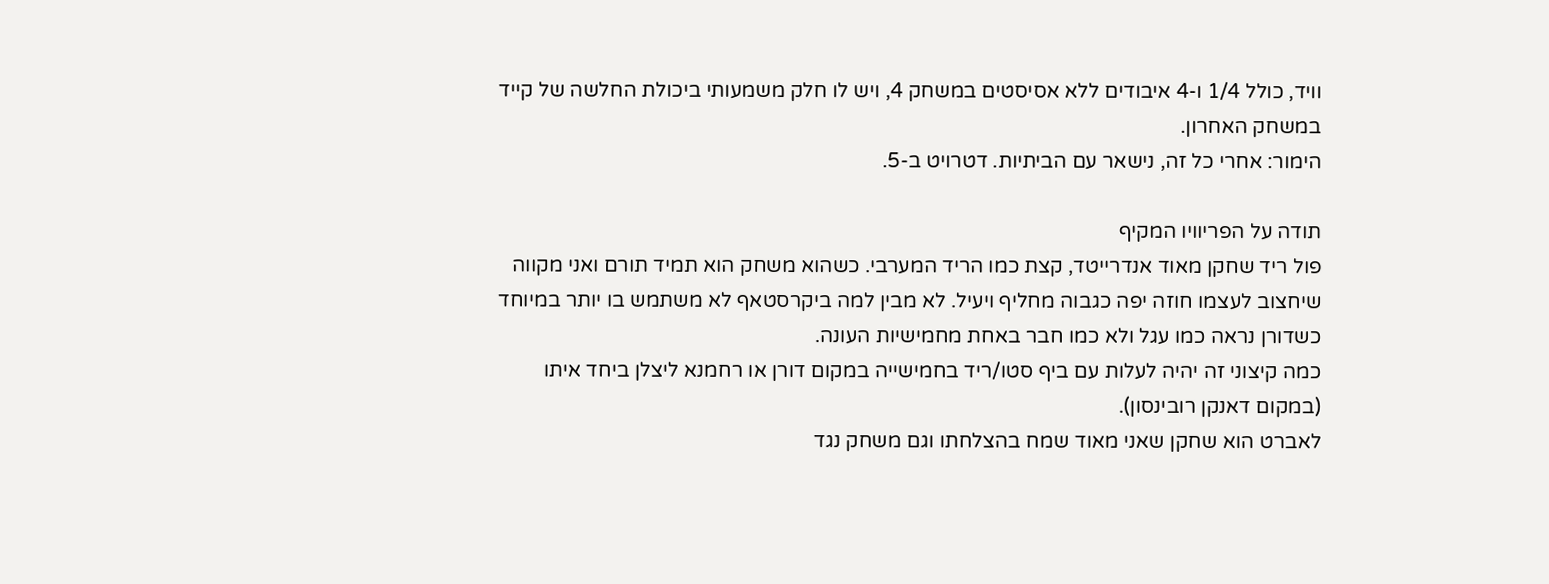וויד, כולל 1/4 ו-4 איבודים ללא אסיסטים במשחק 4, ויש לו חלק משמעותי ביכולת החלשה של קייד במשחק האחרון.
הימור: אחרי כל זה, נישאר עם הביתיות. דטרויט ב-5.

תודה על הפריוויו המקיף
פול ריד שחקן מאוד אנדרייטד, קצת כמו הריד המערבי. כשהוא משחק הוא תמיד תורם ואני מקווה שיחצוב לעצמו חוזה יפה כגבוה מחליף ויעיל. לא מבין למה ביקרסטאף לא משתמש בו יותר במיוחד כשדורן נראה כמו עגל ולא כמו חבר באחת מחמישיות העונה.
כמה קיצוני זה יהיה לעלות עם ביף סטו/ריד בחמישייה במקום דורן או רחמנא ליצלן ביחד איתו (במקום דאנקן רובינסון).
לאברט הוא שחקן שאני מאוד שמח בהצלחתו וגם משחק נגד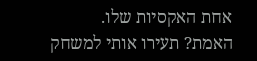אחת האקסיות שלו.
האמת? תעירו אותי למשחק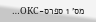מס' 1 ספרס-OKC…